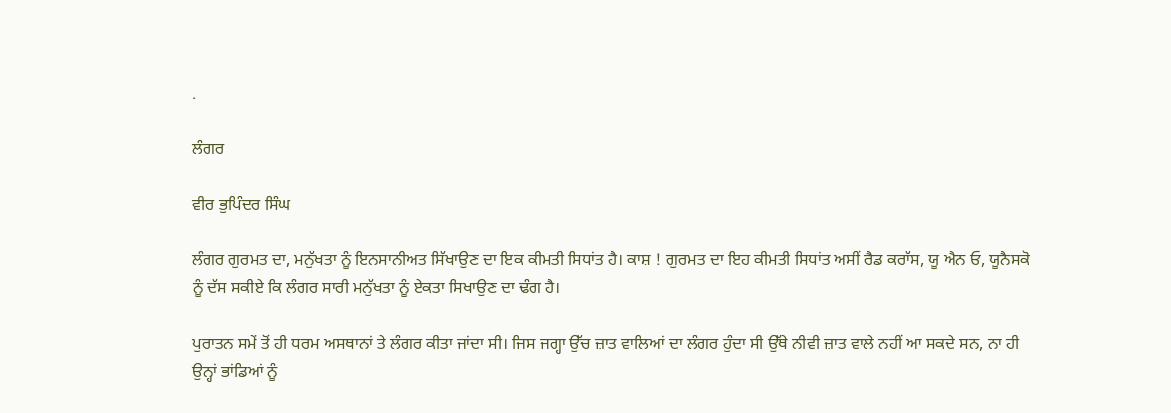.

ਲੰਗਰ

ਵੀਰ ਭੁਪਿੰਦਰ ਸਿੰਘ

ਲੰਗਰ ਗੁਰਮਤ ਦਾ, ਮਨੁੱਖਤਾ ਨੂੰ ਇਨਸਾਨੀਅਤ ਸਿੱਖਾਉਣ ਦਾ ਇਕ ਕੀਮਤੀ ਸਿਧਾਂਤ ਹੈ। ਕਾਸ਼ ! ਗੁਰਮਤ ਦਾ ਇਹ ਕੀਮਤੀ ਸਿਧਾਂਤ ਅਸੀਂ ਰੈਡ ਕਰਾੱਸ, ਯੂ ਐਨ ਓ, ਯੂਨੈਸਕੋ ਨੂੰ ਦੱਸ ਸਕੀਏ ਕਿ ਲੰਗਰ ਸਾਰੀ ਮਨੁੱਖਤਾ ਨੂੰ ਏਕਤਾ ਸਿਖਾਉਣ ਦਾ ਢੰਗ ਹੈ।

ਪੁਰਾਤਨ ਸਮੇਂ ਤੋਂ ਹੀ ਧਰਮ ਅਸਥਾਨਾਂ ਤੇ ਲੰਗਰ ਕੀਤਾ ਜਾਂਦਾ ਸੀ। ਜਿਸ ਜਗ੍ਹਾ ਉੱਚ ਜ਼ਾਤ ਵਾਲਿਆਂ ਦਾ ਲੰਗਰ ਹੁੰਦਾ ਸੀ ਉੱਥੇ ਨੀਵੀ ਜ਼ਾਤ ਵਾਲੇ ਨਹੀਂ ਆ ਸਕਦੇ ਸਨ, ਨਾ ਹੀ ਉਨ੍ਹਾਂ ਭਾਂਡਿਆਂ ਨੂੰ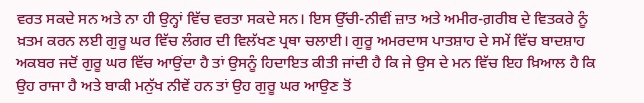ਵਰਤ ਸਕਦੇ ਸਨ ਅਤੇ ਨਾ ਹੀ ਉਨ੍ਹਾਂ ਵਿੱਚ ਵਰਤਾ ਸਕਦੇ ਸਨ। ਇਸ ਉੱਚੀ-ਨੀਵੀਂ ਜ਼ਾਤ ਅਤੇ ਅਮੀਰ-ਗ਼ਰੀਬ ਦੇ ਵਿਤਕਰੇ ਨੂੰ ਖ਼ਤਮ ਕਰਨ ਲਈ ਗੁਰੂ ਘਰ ਵਿੱਚ ਲੰਗਰ ਦੀ ਵਿਲੱਖਣ ਪ੍ਰਥਾ ਚਲਾਈ। ਗੁਰੂ ਅਮਰਦਾਸ ਪਾਤਸ਼ਾਹ ਦੇ ਸਮੇਂ ਵਿੱਚ ਬਾਦਸ਼ਾਹ ਅਕਬਰ ਜਦੋਂ ਗੁਰੂ ਘਰ ਵਿੱਚ ਆਉਂਦਾ ਹੈ ਤਾਂ ਉਸਨੂੰ ਹਿਦਾਇਤ ਕੀਤੀ ਜਾਂਦੀ ਹੈ ਕਿ ਜੇ ਉਸ ਦੇ ਮਨ ਵਿੱਚ ਇਹ ਖ਼ਿਆਲ ਹੈ ਕਿ ਉਹ ਰਾਜਾ ਹੈ ਅਤੇ ਬਾਕੀ ਮਨੁੱਖ ਨੀਵੇਂ ਹਨ ਤਾਂ ਉਹ ਗੁਰੂ ਘਰ ਆਉਣ ਤੋਂ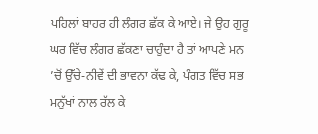ਪਹਿਲਾਂ ਬਾਹਰ ਹੀ ਲੰਗਰ ਛੱਕ ਕੇ ਆਏ। ਜੇ ਉਹ ਗੁਰੂ ਘਰ ਵਿੱਚ ਲੰਗਰ ਛੱਕਣਾ ਚਾਹੁੰਦਾ ਹੈ ਤਾਂ ਆਪਣੇ ਮਨ ’ਚੋਂ ਉੱਚੇ-ਨੀਵੇਂ ਦੀ ਭਾਵਨਾ ਕੱਢ ਕੇ, ਪੰਗਤ ਵਿੱਚ ਸਭ ਮਨੁੱਖਾਂ ਨਾਲ ਰੱਲ ਕੇ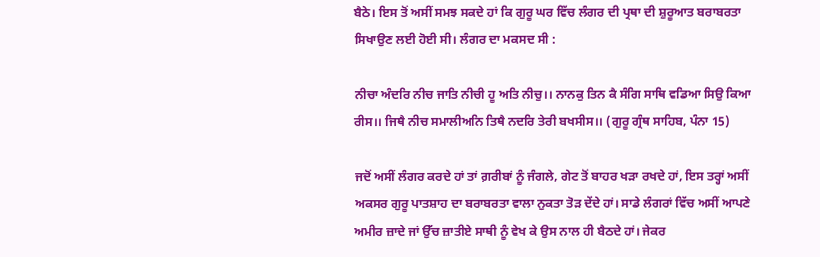ਬੈਠੇ। ਇਸ ਤੋਂ ਅਸੀਂ ਸਮਝ ਸਕਦੇ ਹਾਂ ਕਿ ਗੁਰੂ ਘਰ ਵਿੱਚ ਲੰਗਰ ਦੀ ਪ੍ਰਥਾ ਦੀ ਸ਼ੁਰੂਆਤ ਬਰਾਬਰਤਾ ਸਿਖਾਉਣ ਲਈ ਹੋਈ ਸੀ। ਲੰਗਰ ਦਾ ਮਕਸਦ ਸੀ :

ਨੀਚਾ ਅੰਦਰਿ ਨੀਚ ਜਾਤਿ ਨੀਚੀ ਹੂ ਅਤਿ ਨੀਚੁ।। ਨਾਨਕੁ ਤਿਨ ਕੈ ਸੰਗਿ ਸਾਥਿ ਵਡਿਆ ਸਿਉ ਕਿਆ ਰੀਸ।। ਜਿਥੈ ਨੀਚ ਸਮਾਲੀਅਨਿ ਤਿਥੈ ਨਦਰਿ ਤੇਰੀ ਬਖਸੀਸ।। (ਗੁਰੂ ਗ੍ਰੰਥ ਸਾਹਿਬ, ਪੰਨਾ 15)

ਜਦੋਂ ਅਸੀਂ ਲੰਗਰ ਕਰਦੇ ਹਾਂ ਤਾਂ ਗ਼ਰੀਬਾਂ ਨੂੰ ਜੰਗਲੇ, ਗੇਟ ਤੋਂ ਬਾਹਰ ਖੜਾ ਰਖਦੇ ਹਾਂ, ਇਸ ਤਰ੍ਹਾਂ ਅਸੀਂ ਅਕਸਰ ਗੁਰੂ ਪਾਤਸ਼ਾਹ ਦਾ ਬਰਾਬਰਤਾ ਵਾਲਾ ਨੁਕਤਾ ਤੋੜ ਦੇਂਦੇ ਹਾਂ। ਸਾਡੇ ਲੰਗਰਾਂ ਵਿੱਚ ਅਸੀਂ ਆਪਣੇ ਅਮੀਰ ਜ਼ਾਦੇ ਜਾਂ ਉੱਚ ਜ਼ਾਤੀਏ ਸਾਥੀ ਨੂੰ ਵੇਖ ਕੇ ਉਸ ਨਾਲ ਹੀ ਬੈਠਦੇ ਹਾਂ। ਜੇਕਰ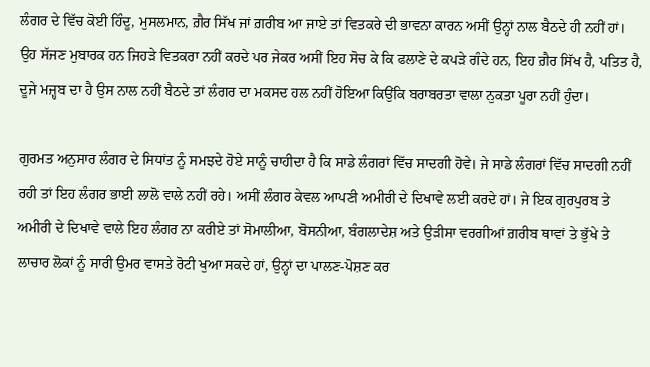ਲੰਗਰ ਦੇ ਵਿੱਚ ਕੋਈ ਹਿੰਦੂ, ਮੁਸਲਮਾਨ, ਗ਼ੈਰ ਸਿੱਖ ਜਾਂ ਗ਼ਰੀਬ ਆ ਜਾਏ ਤਾਂ ਵਿਤਕਰੇ ਦੀ ਭਾਵਨਾ ਕਾਰਨ ਅਸੀਂ ਉਨ੍ਹਾਂ ਨਾਲ ਬੈਠਦੇ ਹੀ ਨਹੀਂ ਹਾਂ। ਉਹ ਸੱਜਣ ਮੁਬਾਰਕ ਹਨ ਜਿਹੜੇ ਵਿਤਕਰਾ ਨਹੀਂ ਕਰਦੇ ਪਰ ਜੇਕਰ ਅਸੀਂ ਇਹ ਸੋਚ ਕੇ ਕਿ ਫਲਾਣੇ ਦੇ ਕਪੜੇ ਗੰਦੇ ਹਨ, ਇਹ ਗ਼ੈਰ ਸਿੱਖ ਹੈ, ਪਤਿਤ ਹੈ, ਦੂਜੇ ਮਜ਼੍ਹਬ ਦਾ ਹੈ ਉਸ ਨਾਲ ਨਹੀਂ ਬੈਠਦੇ ਤਾਂ ਲੰਗਰ ਦਾ ਮਕਸਦ ਹਲ ਨਹੀਂ ਹੋਇਆ ਕਿਉਂਕਿ ਬਰਾਬਰਤਾ ਵਾਲਾ ਨੁਕਤਾ ਪੂਰਾ ਨਹੀਂ ਹੁੰਦਾ।

ਗੁਰਮਤ ਅਨੁਸਾਰ ਲੰਗਰ ਦੇ ਸਿਧਾਂਤ ਨੂੰ ਸਮਝਦੇ ਹੋਏ ਸਾਨੂੰ ਚਾਹੀਦਾ ਹੈ ਕਿ ਸਾਡੇ ਲੰਗਰਾਂ ਵਿੱਚ ਸਾਦਗੀ ਹੋਵੇ। ਜੇ ਸਾਡੇ ਲੰਗਰਾਂ ਵਿੱਚ ਸਾਦਗੀ ਨਹੀਂ ਰਹੀ ਤਾਂ ਇਹ ਲੰਗਰ ਭਾਈ ਲਾਲੋ ਵਾਲੇ ਨਹੀਂ ਰਹੇ। ਅਸੀਂ ਲੰਗਰ ਕੇਵਲ ਆਪਣੀ ਅਮੀਰੀ ਦੇ ਦਿਖਾਵੇ ਲਈ ਕਰਦੇ ਹਾਂ। ਜੇ ਇਕ ਗੁਰਪੁਰਬ ਤੇ ਅਮੀਰੀ ਦੇ ਦਿਖਾਵੇ ਵਾਲੇ ਇਹ ਲੰਗਰ ਨਾ ਕਰੀਏ ਤਾਂ ਸੋਮਾਲੀਆ, ਬੋਸਨੀਆ, ਬੰਗਲਾਦੇਸ਼ ਅਤੇ ਉੜੀਸਾ ਵਰਗੀਆਂ ਗ਼ਰੀਬ ਥਾਵਾਂ ਤੇ ਭੁੱਖੇ ਤੇ ਲਾਚਾਰ ਲੋਕਾਂ ਨੂੰ ਸਾਰੀ ਉਮਰ ਵਾਸਤੇ ਰੋਟੀ ਖੁਆ ਸਕਦੇ ਹਾਂ, ਉਨ੍ਹਾਂ ਦਾ ਪਾਲਣ-ਪੋਸ਼ਣ ਕਰ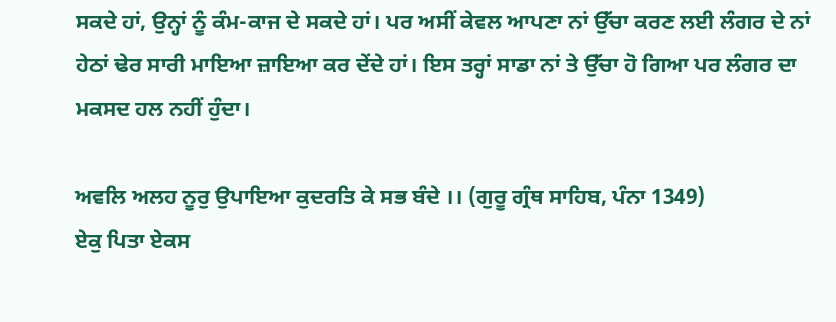ਸਕਦੇ ਹਾਂ, ਉਨ੍ਹਾਂ ਨੂੰ ਕੰਮ-ਕਾਜ ਦੇ ਸਕਦੇ ਹਾਂ। ਪਰ ਅਸੀਂ ਕੇਵਲ ਆਪਣਾ ਨਾਂ ਉੱਚਾ ਕਰਣ ਲਈ ਲੰਗਰ ਦੇ ਨਾਂ ਹੇਠਾਂ ਢੇਰ ਸਾਰੀ ਮਾਇਆ ਜ਼ਾਇਆ ਕਰ ਦੇਂਦੇ ਹਾਂ। ਇਸ ਤਰ੍ਹਾਂ ਸਾਡਾ ਨਾਂ ਤੇ ਉੱਚਾ ਹੋ ਗਿਆ ਪਰ ਲੰਗਰ ਦਾ ਮਕਸਦ ਹਲ ਨਹੀਂ ਹੁੰਦਾ।

ਅਵਲਿ ਅਲਹ ਨੂਰੁ ਉਪਾਇਆ ਕੁਦਰਤਿ ਕੇ ਸਭ ਬੰਦੇ ।। (ਗੁਰੂ ਗ੍ਰੰਥ ਸਾਹਿਬ, ਪੰਨਾ 1349)
ਏਕੁ ਪਿਤਾ ਏਕਸ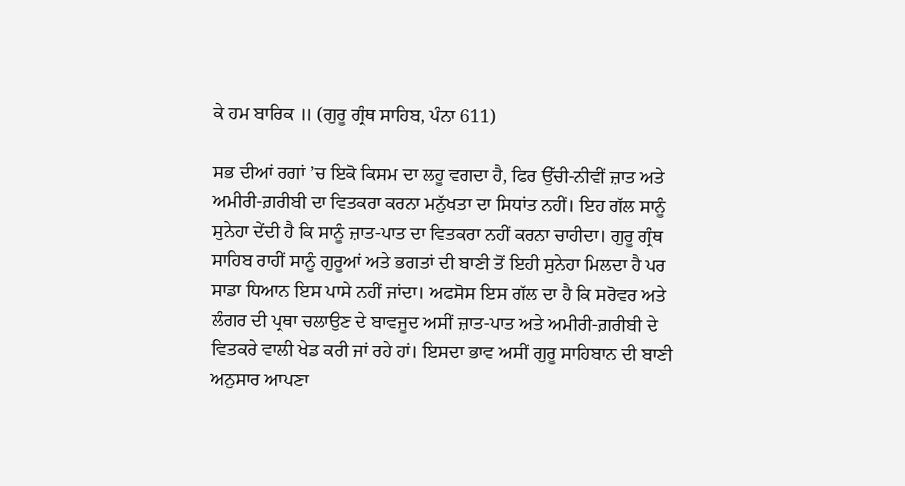ਕੇ ਹਮ ਬਾਰਿਕ ॥ (ਗੁਰੂ ਗ੍ਰੰਥ ਸਾਹਿਬ, ਪੰਨਾ 611)

ਸਭ ਦੀਆਂ ਰਗਾਂ ’ਚ ਇਕੋ ਕਿਸਮ ਦਾ ਲਹੂ ਵਗਦਾ ਹੈ, ਫਿਰ ਉੱਚੀ-ਨੀਵੀਂ ਜ਼ਾਤ ਅਤੇ ਅਮੀਰੀ-ਗ਼ਰੀਬੀ ਦਾ ਵਿਤਕਰਾ ਕਰਨਾ ਮਨੁੱਖਤਾ ਦਾ ਸਿਧਾਂਤ ਨਹੀਂ। ਇਹ ਗੱਲ ਸਾਨੂੰ ਸੁਨੇਹਾ ਦੇਂਦੀ ਹੈ ਕਿ ਸਾਨੂੰ ਜ਼ਾਤ-ਪਾਤ ਦਾ ਵਿਤਕਰਾ ਨਹੀਂ ਕਰਨਾ ਚਾਹੀਦਾ। ਗੁਰੂ ਗ੍ਰੰਥ ਸਾਹਿਬ ਰਾਹੀਂ ਸਾਨੂੰ ਗੁਰੂਆਂ ਅਤੇ ਭਗਤਾਂ ਦੀ ਬਾਣੀ ਤੋਂ ਇਹੀ ਸੁਨੇਹਾ ਮਿਲਦਾ ਹੈ ਪਰ ਸਾਡਾ ਧਿਆਨ ਇਸ ਪਾਸੇ ਨਹੀਂ ਜਾਂਦਾ। ਅਫਸੋਸ ਇਸ ਗੱਲ ਦਾ ਹੈ ਕਿ ਸਰੋਵਰ ਅਤੇ ਲੰਗਰ ਦੀ ਪ੍ਰਥਾ ਚਲਾਉਣ ਦੇ ਬਾਵਜੂਦ ਅਸੀਂ ਜ਼ਾਤ-ਪਾਤ ਅਤੇ ਅਮੀਰੀ-ਗ਼ਰੀਬੀ ਦੇ ਵਿਤਕਰੇ ਵਾਲੀ ਖੇਡ ਕਰੀ ਜਾਂ ਰਹੇ ਹਾਂ। ਇਸਦਾ ਭਾਵ ਅਸੀਂ ਗੁਰੂ ਸਾਹਿਬਾਨ ਦੀ ਬਾਣੀ ਅਨੁਸਾਰ ਆਪਣਾ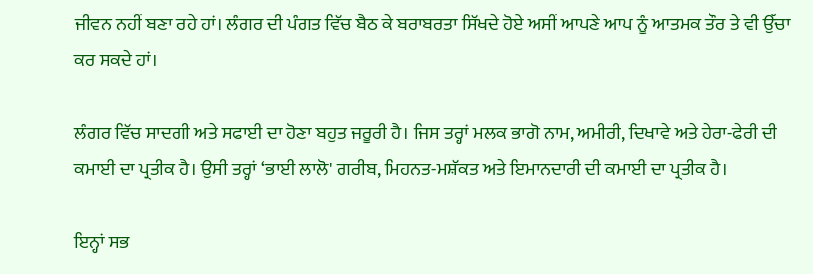ਜੀਵਨ ਨਹੀਂ ਬਣਾ ਰਹੇ ਹਾਂ। ਲੰਗਰ ਦੀ ਪੰਗਤ ਵਿੱਚ ਬੈਠ ਕੇ ਬਰਾਬਰਤਾ ਸਿੱਖਦੇ ਹੋਏ ਅਸੀਂ ਆਪਣੇ ਆਪ ਨੂੰ ਆਤਮਕ ਤੌਰ ਤੇ ਵੀ ਉੱਚਾ ਕਰ ਸਕਦੇ ਹਾਂ।

ਲੰਗਰ ਵਿੱਚ ਸਾਦਗੀ ਅਤੇ ਸਫਾਈ ਦਾ ਹੋਣਾ ਬਹੁਤ ਜਰੂਰੀ ਹੈ। ਜਿਸ ਤਰ੍ਹਾਂ ਮਲਕ ਭਾਗੋ ਨਾਮ, ਅਮੀਰੀ, ਦਿਖਾਵੇ ਅਤੇ ਹੇਰਾ-ਫੇਰੀ ਦੀ ਕਮਾਈ ਦਾ ਪ੍ਰਤੀਕ ਹੈ। ਉਸੀ ਤਰ੍ਹਾਂ ‘ਭਾਈ ਲਾਲੋ' ਗਰੀਬ, ਮਿਹਨਤ-ਮਸ਼ੱਕਤ ਅਤੇ ਇਮਾਨਦਾਰੀ ਦੀ ਕਮਾਈ ਦਾ ਪ੍ਰਤੀਕ ਹੈ।

ਇਨ੍ਹਾਂ ਸਭ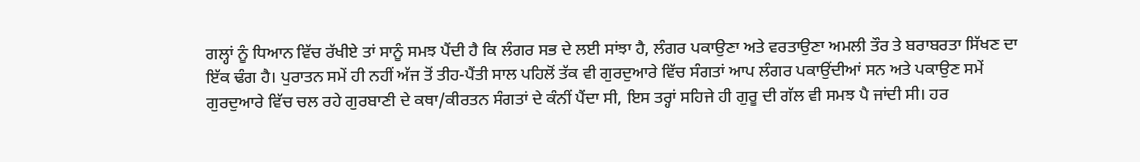ਗਲ੍ਹਾਂ ਨੂੰ ਧਿਆਨ ਵਿੱਚ ਰੱਖੀਏ ਤਾਂ ਸਾਨੂੰ ਸਮਝ ਪੈਂਦੀ ਹੈ ਕਿ ਲੰਗਰ ਸਭ ਦੇ ਲਈ ਸਾਂਝਾ ਹੈ, ਲੰਗਰ ਪਕਾਉਣਾ ਅਤੇ ਵਰਤਾਉਣਾ ਅਮਲੀ ਤੌਰ ਤੇ ਬਰਾਬਰਤਾ ਸਿੱਖਣ ਦਾ ਇੱਕ ਢੰਗ ਹੈ। ਪੁਰਾਤਨ ਸਮੇਂ ਹੀ ਨਹੀਂ ਅੱਜ ਤੋਂ ਤੀਹ-ਪੈਂਤੀ ਸਾਲ ਪਹਿਲੋਂ ਤੱਕ ਵੀ ਗੁਰਦੁਆਰੇ ਵਿੱਚ ਸੰਗਤਾਂ ਆਪ ਲੰਗਰ ਪਕਾਉਂਦੀਆਂ ਸਨ ਅਤੇ ਪਕਾਉਣ ਸਮੇਂ ਗੁਰਦੁਆਰੇ ਵਿੱਚ ਚਲ ਰਹੇ ਗੁਰਬਾਣੀ ਦੇ ਕਥਾ/ਕੀਰਤਨ ਸੰਗਤਾਂ ਦੇ ਕੰਨੀਂ ਪੈਂਦਾ ਸੀ, ਇਸ ਤਰ੍ਹਾਂ ਸਹਿਜੇ ਹੀ ਗੁਰੂ ਦੀ ਗੱਲ ਵੀ ਸਮਝ ਪੈ ਜਾਂਦੀ ਸੀ। ਹਰ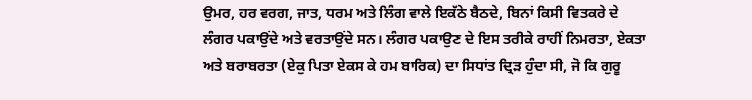ਉਮਰ, ਹਰ ਵਰਗ, ਜਾਤ, ਧਰਮ ਅਤੇ ਲਿੰਗ ਵਾਲੇ ਇਕੱਠੇ ਬੈਠਦੇ, ਬਿਨਾਂ ਕਿਸੀ ਵਿਤਕਰੇ ਦੇ ਲੰਗਰ ਪਕਾਉਂਦੇ ਅਤੇ ਵਰਤਾਉਂਦੇ ਸਨ। ਲੰਗਰ ਪਕਾਉਣ ਦੇ ਇਸ ਤਰੀਕੇ ਰਾਹੀਂ ਨਿਮਰਤਾ, ਏਕਤਾ ਅਤੇ ਬਰਾਬਰਤਾ (ਏਕੁ ਪਿਤਾ ਏਕਸ ਕੇ ਹਮ ਬਾਰਿਕ) ਦਾ ਸਿਧਾਂਤ ਦ੍ਰਿੜ ਹੁੰਦਾ ਸੀ, ਜੋ ਕਿ ਗੁਰੂ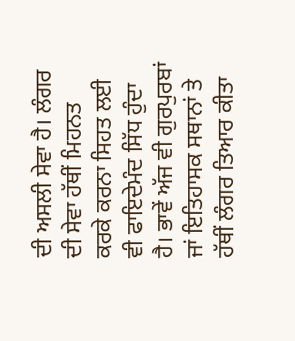ਦੀ ਅਸਲੀ ਸੇਵਾ ਹੈ। ਲੰਗਰ ਦੀ ਸੇਵਾ ਹੱਥੀਂ ਮਿਹਨਤ ਕਰਕੇ ਕਰਨਾ ਸਿਹਤ ਲਈ ਵੀ ਫਾਇਦੇਮੰਦ ਸਿੱਧ ਹੁੰਦਾ ਹੈ। ਭਾਵੇਂ ਅੱਜ ਵੀ ਗੁਰਪੁਰਬਾਂ ਜਾਂ ਇਤਿਹਾਸਕ ਸਥਾਨਾਂ ਤੇ ਹੱਥੀਂ ਲੰਗਰ ਤਿਆਰ ਕੀਤਾ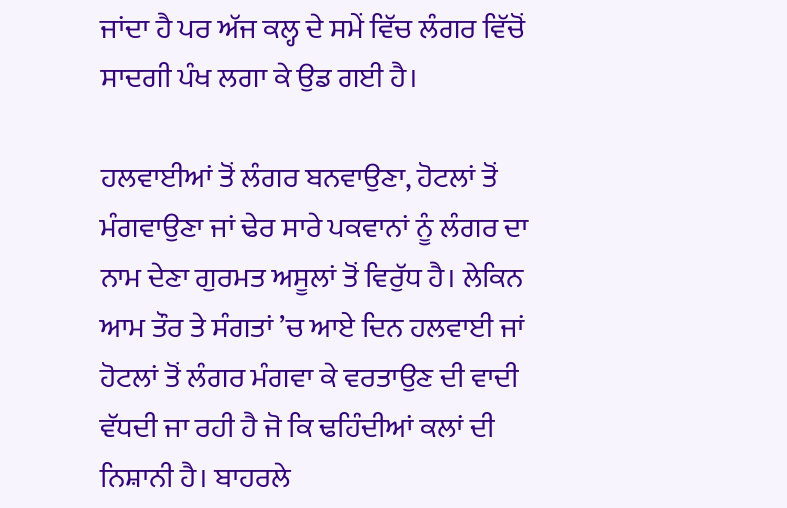ਜਾਂਦਾ ਹੈ ਪਰ ਅੱਜ ਕਲ੍ਹ ਦੇ ਸਮੇਂ ਵਿੱਚ ਲੰਗਰ ਵਿੱਚੋਂ ਸਾਦਗੀ ਪੰਖ ਲਗਾ ਕੇ ਉਡ ਗਈ ਹੈ।

ਹਲਵਾਈਆਂ ਤੋਂ ਲੰਗਰ ਬਨਵਾਉਣਾ, ਹੋਟਲਾਂ ਤੋਂ ਮੰਗਵਾਉਣਾ ਜਾਂ ਢੇਰ ਸਾਰੇ ਪਕਵਾਨਾਂ ਨੂੰ ਲੰਗਰ ਦਾ ਨਾਮ ਦੇਣਾ ਗੁਰਮਤ ਅਸੂਲਾਂ ਤੋਂ ਵਿਰੁੱਧ ਹੈ। ਲੇਕਿਨ ਆਮ ਤੌਰ ਤੇ ਸੰਗਤਾਂ ’ਚ ਆਏ ਦਿਨ ਹਲਵਾਈ ਜਾਂ ਹੋਟਲਾਂ ਤੋਂ ਲੰਗਰ ਮੰਗਵਾ ਕੇ ਵਰਤਾਉਣ ਦੀ ਵਾਦੀ ਵੱਧਦੀ ਜਾ ਰਹੀ ਹੈ ਜੋ ਕਿ ਢਹਿੰਦੀਆਂ ਕਲਾਂ ਦੀ ਨਿਸ਼ਾਨੀ ਹੈ। ਬਾਹਰਲੇ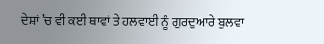ਦੇਸ਼ਾਂ ’ਚ ਵੀ ਕਈ ਥਾਵਾਂ ਤੇ ਹਲਵਾਈ ਨੂੰ ਗੁਰਦੁਆਰੇ ਬੁਲਵਾ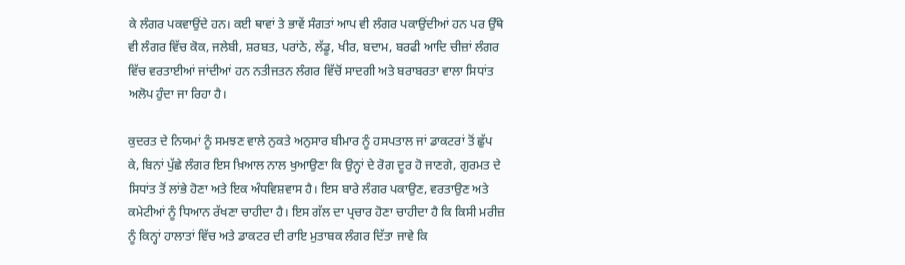ਕੇ ਲੰਗਰ ਪਕਵਾਉਂਦੇ ਹਨ। ਕਈ ਥਾਵਾਂ ਤੇ ਭਾਵੇਂ ਸੰਗਤਾਂ ਆਪ ਵੀ ਲੰਗਰ ਪਕਾਉਂਦੀਆਂ ਹਨ ਪਰ ਉੱਥੇ ਵੀ ਲੰਗਰ ਵਿੱਚ ਕੋਕ, ਜਲੇਬੀ, ਸ਼ਰਬਤ, ਪਰਾਂਠੇ, ਲੱਡੂ, ਖੀਰ, ਬਦਾਮ, ਬਰਫੀ ਆਦਿ ਚੀਜ਼ਾਂ ਲੰਗਰ ਵਿੱਚ ਵਰਤਾਈਆਂ ਜਾਂਦੀਆਂ ਹਨ ਨਤੀਜਤਨ ਲੰਗਰ ਵਿੱਚੋਂ ਸਾਦਗੀ ਅਤੇ ਬਰਾਬਰਤਾ ਵਾਲਾ ਸਿਧਾਂਤ ਅਲੋਪ ਹੁੰਦਾ ਜਾ ਰਿਹਾ ਹੈ।

ਕੁਦਰਤ ਦੇ ਨਿਯਮਾਂ ਨੂੰ ਸਮਝਣ ਵਾਲੇ ਨੁਕਤੇ ਅਨੁਸਾਰ ਬੀਮਾਰ ਨੂੰ ਹਸਪਤਾਲ ਜਾਂ ਡਾਕਟਰਾਂ ਤੋਂ ਛੁੱਪ ਕੇ, ਬਿਨਾਂ ਪੁੱਛੇ ਲੰਗਰ ਇਸ ਖ਼ਿਆਲ ਨਾਲ ਖੁਆਉਣਾ ਕਿ ਉਨ੍ਹਾਂ ਦੇ ਰੋਗ ਦੂਰ ਹੋ ਜਾਣਗੇ, ਗੁਰਮਤ ਦੇ ਸਿਧਾਂਤ ਤੋਂ ਲਾਂਭੇ ਹੋਣਾ ਅਤੇ ਇਕ ਅੰਧਵਿਸ਼ਵਾਸ ਹੈ। ਇਸ ਬਾਰੇ ਲੰਗਰ ਪਕਾਉਣ, ਵਰਤਾਉਣ ਅਤੇ ਕਮੇਟੀਆਂ ਨੂੰ ਧਿਆਨ ਰੱਖਣਾ ਚਾਹੀਦਾ ਹੈ। ਇਸ ਗੱਲ ਦਾ ਪ੍ਰਚਾਰ ਹੋਣਾ ਚਾਹੀਦਾ ਹੈ ਕਿ ਕਿਸੀ ਮਰੀਜ਼ ਨੂੰ ਕਿਨ੍ਹਾਂ ਹਾਲਾਤਾਂ ਵਿੱਚ ਅਤੇ ਡਾਕਟਰ ਦੀ ਰਾਇ ਮੁਤਾਬਕ ਲੰਗਰ ਦਿੱਤਾ ਜਾਵੇ ਕਿ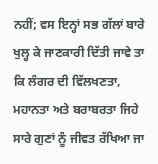ਨਹੀਂ; ਵਸ ਇਨ੍ਹਾਂ ਸਭ ਗੱਲਾਂ ਬਾਰੇ ਖੁਲ੍ਹ ਕੇ ਜਾਣਕਾਰੀ ਦਿੱਤੀ ਜਾਵੇ ਤਾ ਕਿ ਲੰਗਰ ਦੀ ਵਿੱਲਖਣਤਾ, ਮਹਾਨਤਾ ਅਤੇ ਬਰਾਬਰਤਾ ਜਿਹੇ ਸਾਰੇ ਗੁਣਾਂ ਨੂੰ ਜੀਵਤ ਰੱਖਿਆ ਜਾ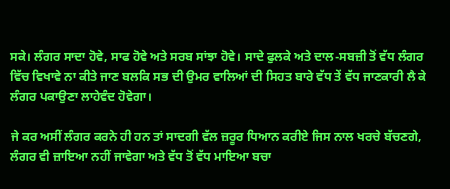ਸਕੇ। ਲੰਗਰ ਸਾਦਾ ਹੋਵੇ, ਸਾਫ ਹੋਵੇ ਅਤੇ ਸਰਬ ਸਾਂਝਾ ਹੋਵੇ। ਸਾਦੇ ਫੁਲਕੇ ਅਤੇ ਦਾਲ-ਸਬਜ਼ੀ ਤੋਂ ਵੱਧ ਲੰਗਰ ਵਿੱਚ ਵਿਖਾਵੇ ਨਾ ਕੀਤੇ ਜਾਣ ਬਲਕਿ ਸਭ ਦੀ ਉਮਰ ਵਾਲਿਆਂ ਦੀ ਸਿਹਤ ਬਾਰੇ ਵੱਧ ਤੇਂ ਵੱਧ ਜਾਣਕਾਰੀ ਲੈ ਕੇ ਲੰਗਰ ਪਕਾਉਣਾ ਲਾਹੇਵੰਦ ਹੋਵੇਗਾ।

ਜੇ ਕਰ ਅਸੀਂ ਲੰਗਰ ਕਰਨੇ ਹੀ ਹਨ ਤਾਂ ਸਾਦਗੀ ਵੱਲ ਜ਼ਰੂਰ ਧਿਆਨ ਕਰੀਏ ਜਿਸ ਨਾਲ ਖਰਚੇ ਬੱਚਣਗੇ, ਲੰਗਰ ਵੀ ਜ਼ਾਇਆ ਨਹੀਂ ਜਾਵੇਗਾ ਅਤੇ ਵੱਧ ਤੋਂ ਵੱਧ ਮਾਇਆ ਬਚਾ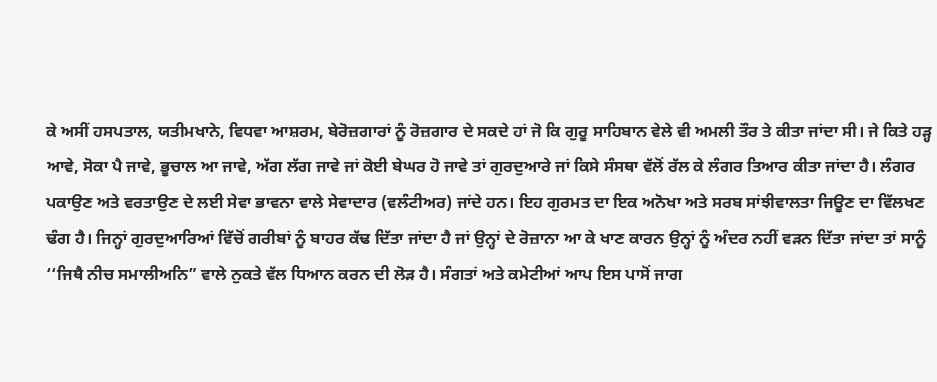ਕੇ ਅਸੀਂ ਹਸਪਤਾਲ, ਯਤੀਮਖਾਨੇ, ਵਿਧਵਾ ਆਸ਼ਰਮ, ਬੇਰੋਜ਼ਗਾਰਾਂ ਨੂੰ ਰੋਜ਼ਗਾਰ ਦੇ ਸਕਦੇ ਹਾਂ ਜੋ ਕਿ ਗੁਰੂ ਸਾਹਿਬਾਨ ਵੇਲੇ ਵੀ ਅਮਲੀ ਤੌਰ ਤੇ ਕੀਤਾ ਜਾਂਦਾ ਸੀ। ਜੇ ਕਿਤੇ ਹੜ੍ਹ ਆਵੇ, ਸੋਕਾ ਪੈ ਜਾਵੇ, ਭੂਚਾਲ ਆ ਜਾਵੇ, ਅੱਗ ਲੱਗ ਜਾਵੇ ਜਾਂ ਕੋਈ ਬੇਘਰ ਹੋ ਜਾਵੇ ਤਾਂ ਗੁਰਦੁਆਰੇ ਜਾਂ ਕਿਸੇ ਸੰਸਥਾ ਵੱਲੋਂ ਰੱਲ ਕੇ ਲੰਗਰ ਤਿਆਰ ਕੀਤਾ ਜਾਂਦਾ ਹੈ। ਲੰਗਰ ਪਕਾਉਣ ਅਤੇ ਵਰਤਾਉਣ ਦੇ ਲਈ ਸੇਵਾ ਭਾਵਨਾ ਵਾਲੇ ਸੇਵਾਦਾਰ (ਵਲੰਟੀਅਰ) ਜਾਂਦੇ ਹਨ। ਇਹ ਗੁਰਮਤ ਦਾ ਇਕ ਅਨੋਖਾ ਅਤੇ ਸਰਬ ਸਾਂਝੀਵਾਲਤਾ ਜਿਊਣ ਦਾ ਵਿੱਲਖਣ ਢੰਗ ਹੈ। ਜਿਨ੍ਹਾਂ ਗੁਰਦੁਆਰਿਆਂ ਵਿੱਚੋਂ ਗਰੀਬਾਂ ਨੂੰ ਬਾਹਰ ਕੱਢ ਦਿੱਤਾ ਜਾਂਦਾ ਹੈ ਜਾਂ ਉਨ੍ਹਾਂ ਦੇ ਰੋਜ਼ਾਨਾ ਆ ਕੇ ਖਾਣ ਕਾਰਨ ਉਨ੍ਹਾਂ ਨੂੰ ਅੰਦਰ ਨਹੀਂ ਵੜਨ ਦਿੱਤਾ ਜਾਂਦਾ ਤਾਂ ਸਾਨੂੰ ‘‘ਜਿਥੈ ਨੀਚ ਸਮਾਲੀਅਨਿ” ਵਾਲੇ ਨੁਕਤੇ ਵੱਲ ਧਿਆਨ ਕਰਨ ਦੀ ਲੋੜ ਹੈ। ਸੰਗਤਾਂ ਅਤੇ ਕਮੇਟੀਆਂ ਆਪ ਇਸ ਪਾਸੋਂ ਜਾਗ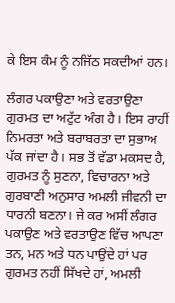ਕੇ ਇਸ ਕੰਮ ਨੂੰ ਨਜਿੱਠ ਸਕਦੀਆਂ ਹਨ।

ਲੰਗਰ ਪਕਾਉਣਾ ਅਤੇ ਵਰਤਾਉਣਾ ਗੁਰਮਤ ਦਾ ਅਟੁੱਟ ਅੰਗ ਹੈ। ਇਸ ਰਾਹੀਂ ਨਿਮਰਤਾ ਅਤੇ ਬਰਾਬਰਤਾ ਦਾ ਸੁਭਾਅ ਪੱਕ ਜਾਂਦਾ ਹੈ। ਸਭ ਤੋਂ ਵੱਡਾ ਮਕਸਦ ਹੈ, ਗੁਰਮਤ ਨੂੰ ਸੁਣਨਾ, ਵਿਚਾਰਨਾ ਅਤੇ ਗੁਰਬਾਣੀ ਅਨੁਸਾਰ ਅਮਲੀ ਜੀਵਨੀ ਦਾ ਧਾਰਨੀ ਬਣਨਾ। ਜੇ ਕਰ ਅਸੀਂ ਲੰਗਰ ਪਕਾਉਣ ਅਤੇ ਵਰਤਾਉਣ ਵਿੱਚ ਆਪਣਾ ਤਨ, ਮਨ ਅਤੇ ਧਨ ਪਾਉਂਦੇ ਹਾਂ ਪਰ ਗੁਰਮਤ ਨਹੀਂ ਸਿੱਖਦੇ ਹਾਂ, ਅਮਲੀ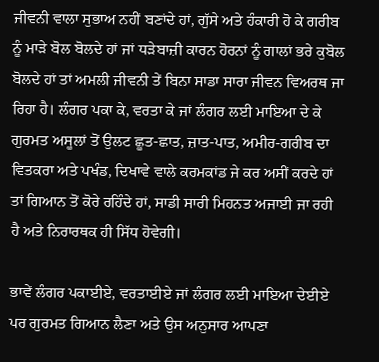ਜੀਵਨੀ ਵਾਲਾ ਸੁਭਾਅ ਨਹੀਂ ਬਣਾਂਦੇ ਹਾਂ, ਗੁੱਸੇ ਅਤੇ ਹੰਕਾਰੀ ਹੋ ਕੇ ਗਰੀਬ ਨੂੰ ਮਾੜੇ ਬੋਲ ਬੋਲਦੇ ਹਾਂ ਜਾਂ ਧੜੇਬਾਜ਼ੀ ਕਾਰਨ ਹੋਰਨਾਂ ਨੂੰ ਗਾਲਾਂ ਭਰੇ ਕੁਬੋਲ ਬੋਲਦੇ ਹਾਂ ਤਾਂ ਅਮਲੀ ਜੀਵਨੀ ਤੇਂ ਬਿਨਾ ਸਾਡਾ ਸਾਰਾ ਜੀਵਨ ਵਿਅਰਥ ਜਾ ਰਿਹਾ ਹੈ। ਲੰਗਰ ਪਕਾ ਕੇ, ਵਰਤਾ ਕੇ ਜਾਂ ਲੰਗਰ ਲਈ ਮਾਇਆ ਦੇ ਕੇ ਗੁਰਮਤ ਅਸੂਲਾਂ ਤੋਂ ਉਲਟ ਛੂਤ-ਛਾਤ, ਜ਼ਾਤ-ਪਾਤ, ਅਮੀਰ-ਗਰੀਬ ਦਾ ਵਿਤਕਰਾ ਅਤੇ ਪਖੰਡ, ਦਿਖਾਵੇ ਵਾਲੇ ਕਰਮਕਾਂਡ ਜੇ ਕਰ ਅਸੀਂ ਕਰਦੇ ਹਾਂ ਤਾਂ ਗਿਆਨ ਤੋਂ ਕੋਰੇ ਰਹਿੰਦੇ ਹਾਂ, ਸਾਡੀ ਸਾਰੀ ਮਿਹਨਤ ਅਜਾਈ ਜਾ ਰਹੀ ਹੈ ਅਤੇ ਨਿਰਾਰਥਕ ਹੀ ਸਿੱਧ ਹੋਵੇਗੀ।

ਭਾਵੇਂ ਲੰਗਰ ਪਕਾਈਏ, ਵਰਤਾਈਏ ਜਾਂ ਲੰਗਰ ਲਈ ਮਾਇਆ ਦੇਈਏ ਪਰ ਗੁਰਮਤ ਗਿਆਨ ਲੈਣਾ ਅਤੇ ਉਸ ਅਨੁਸਾਰ ਆਪਣਾ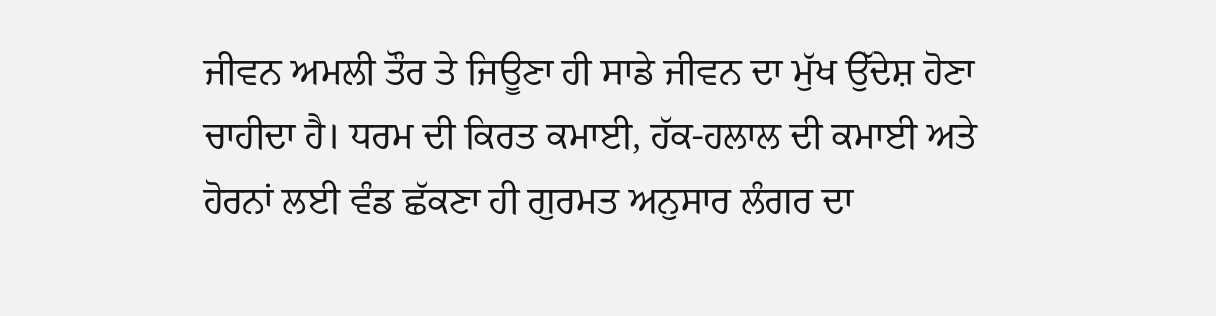ਜੀਵਨ ਅਮਲੀ ਤੌਰ ਤੇ ਜਿਊਣਾ ਹੀ ਸਾਡੇ ਜੀਵਨ ਦਾ ਮੁੱਖ ਉੱਦੇਸ਼ ਹੋਣਾ ਚਾਹੀਦਾ ਹੈ। ਧਰਮ ਦੀ ਕਿਰਤ ਕਮਾਈ, ਹੱਕ-ਹਲਾਲ ਦੀ ਕਮਾਈ ਅਤੇ ਹੋਰਨਾਂ ਲਈ ਵੰਡ ਛੱਕਣਾ ਹੀ ਗੁਰਮਤ ਅਨੁਸਾਰ ਲੰਗਰ ਦਾ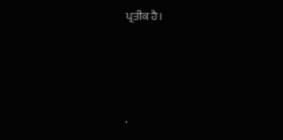ਪ੍ਰਤੀਕ ਹੈ।




.